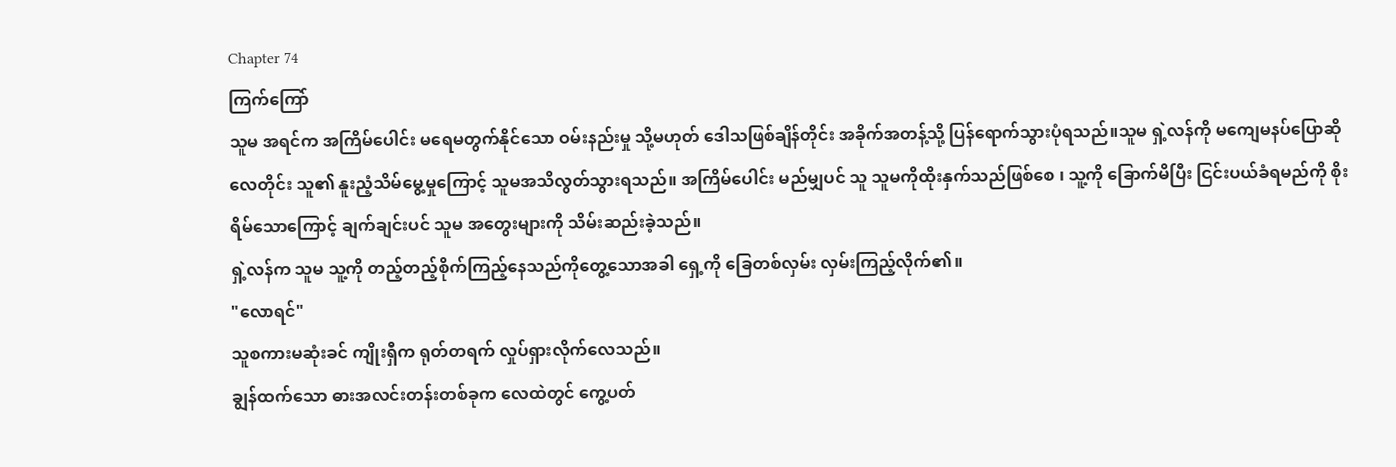Chapter 74
ကြက်ကြော်
သူမ အရင်က အကြိမ်ပေါင်း မရေမတွက်နိုင်သော ဝမ်းနည်းမှု သို့မဟုတ် ဒေါသဖြစ်ချိန်တိုင်း အခိုက်အတန့်သို့ ပြန်ရောက်သွားပုံရသည်။သူမ ရှဲ့လန်ကို မကျေမနပ်ပြောဆိုလေတိုင်း သူ၏ နူးညံ့သိမ်မွေ့မှုကြောင့် သူမအသိလွတ်သွားရသည်။ အကြိမ်ပေါင်း မည်မျှပင် သူ သူမကိုထိုးနှက်သည်ဖြစ်စေ ၊ သူ့ကို ခြောက်မိပြီး ငြင်းပယ်ခံရမည်ကို စိုးရိမ်သောကြောင့် ချက်ချင်းပင် သူမ အတွေးများကို သိမ်းဆည်းခဲ့သည်။
ရှဲ့လန်က သူမ သူ့ကို တည့်တည့်စိုက်ကြည့်နေသည်ကိုတွေ့သောအခါ ရှေ့ကို ခြေတစ်လှမ်း လှမ်းကြည့်လိုက်၏။
"လောရင်"
သူစကားမဆုံးခင် ကျိုးရှီက ရုတ်တရက် လှုပ်ရှားလိုက်လေသည်။
ချွန်ထက်သော ဓားအလင်းတန်းတစ်ခုက လေထဲတွင် ကွေ့ပတ်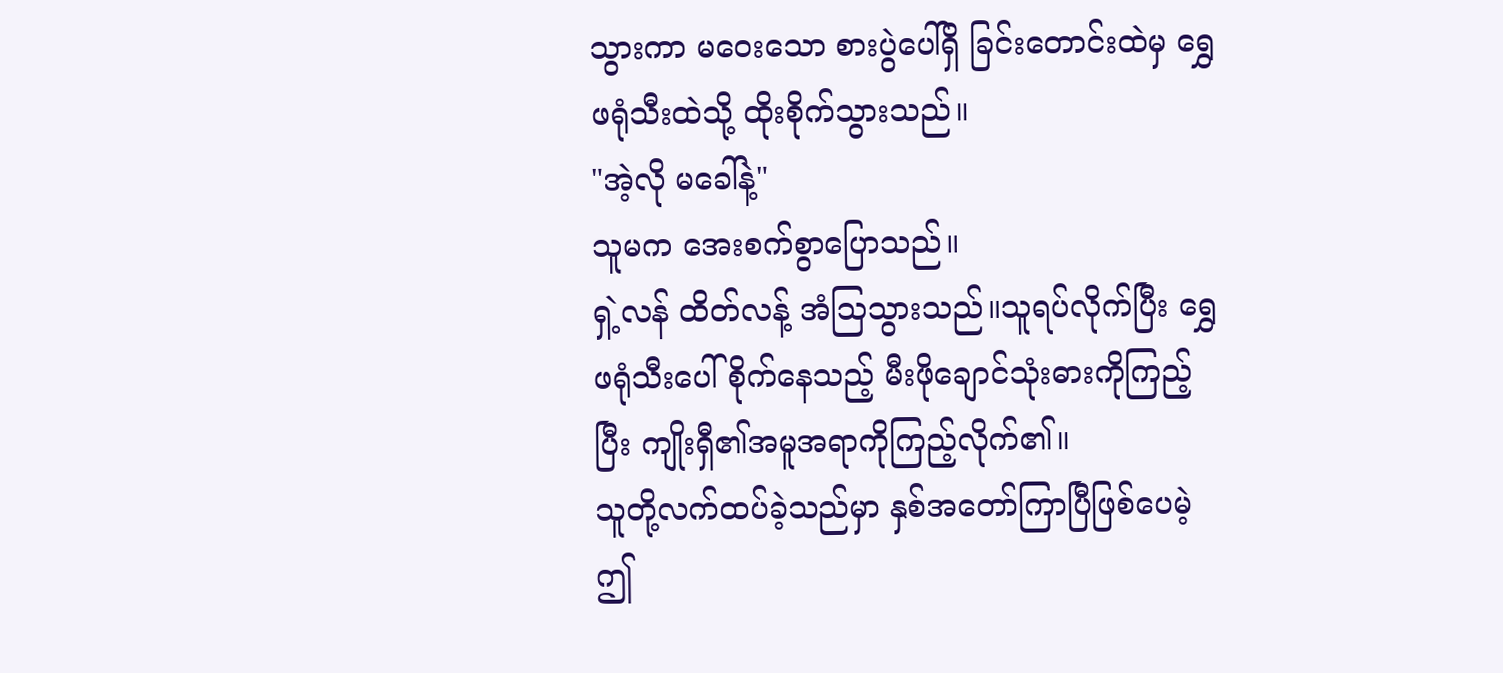သွားကာ မဝေးသော စားပွဲပေါ်ရှိ ခြင်းတောင်းထဲမှ ရွှေဖရုံသီးထဲသို့ ထိုးစိုက်သွားသည်။
"အဲ့လို မခေါ်နဲ့"
သူမက အေးစက်စွာပြောသည်။
ရှဲ့လန် ထိတ်လန့် အံသြသွားသည်။သူရပ်လိုက်ပြီး ရွှေဖရုံသီးပေါ်စိုက်နေသည့် မီးဖိုချောင်သုံးဓားကိုကြည့်ပြီး ကျိုးရှီ၏အမူအရာကိုကြည့်လိုက်၏။
သူတို့လက်ထပ်ခဲ့သည်မှာ နှစ်အတော်ကြာပြီဖြစ်ပေမဲ့ ဤ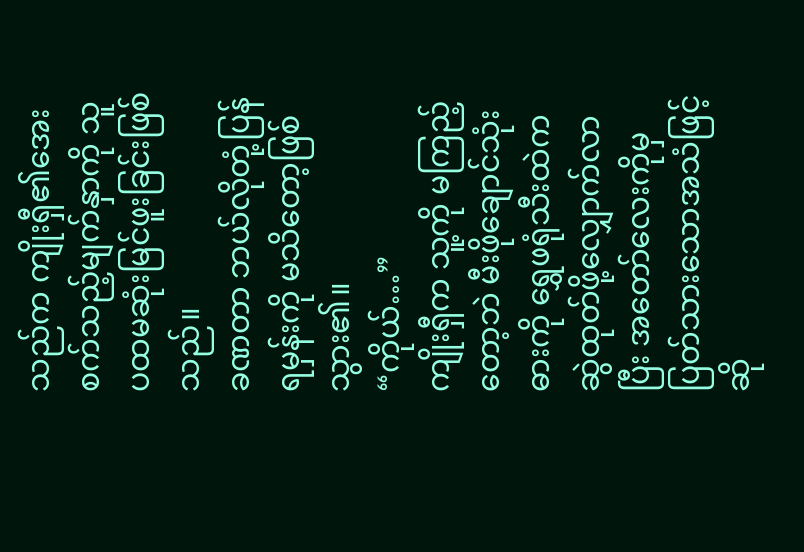သည်က ကျိုးရှီ၏အေးစက်သည့်မျက်နှာကို သူပထမဆုံးမြင်ဖူးခြင်းဖြစ်သည်။
ခဏတာ ဘယ်လိုတုံ့ပြန်ရမှန်းကို မသိတော့ဖြစ်သွား၏။
“ကိုယ်…”
ကျိုးရှီက သူ့ကို မကြည့်တော့ဘဲ မီးဖိုချောင်သုံးဓားကို ရွှေဖရုံသီးထဲက ဆွဲထုတ်ဖို့လျှောက်လာပြီး အတော်လေးကိုမှ ပြတ်သားသောအသံဖြင့်ဆို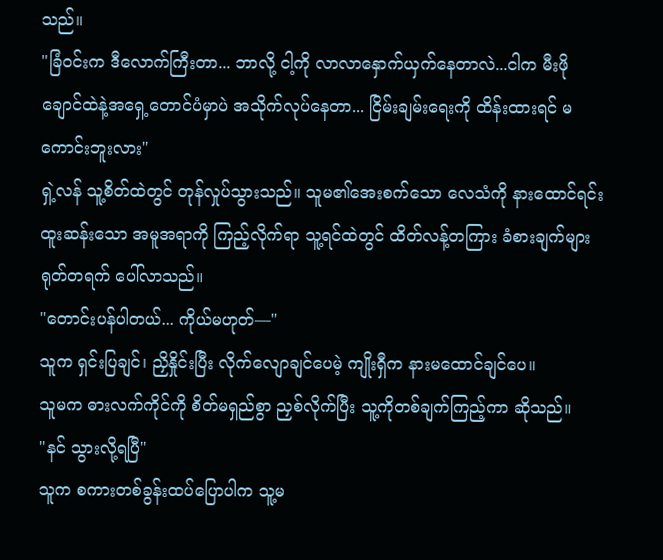သည်။
"ခြံဝင်းက ဒီလောက်ကြီးတာ... ဘာလို့ ငါ့ကို လာလာနှောက်ယှက်နေတာလဲ...ငါက မီးဖိုချောင်ထဲနဲ့အရှေ့တောင်ပံမှာပဲ အသိုက်လုပ်နေတာ... ငြိမ်းချမ်းရေးကို ထိန်းထားရင် မကောင်းဘူးလား"
ရှဲ့လန် သူ့စိတ်ထဲတွင် တုန်လှုပ်သွားသည်။ သူမ၏အေးစက်သော လေသံကို နားထောင်ရင်း ထူးဆန်းသော အမူအရာကို ကြည့်လိုက်ရာ သူ့ရင်ထဲတွင် ထိတ်လန့်တကြား ခံစားချက်များ ရုတ်တရက် ပေါ်လာသည်။
"တောင်းပန်ပါတယ်... ကိုယ်မဟုတ်—"
သူက ရှင်းပြချင်၊ ညှိနှိုင်းပြီး လိုက်လျောချင်ပေမဲ့ ကျိုးရှီက နားမထောင်ချင်ပေ။
သူမက ဓားလက်ကိုင်ကို စိတ်မရှည်စွာ ညှစ်လိုက်ပြီး သူ့ကိုတစ်ချက်ကြည့်ကာ ဆိုသည်။
"နင် သွားလို့ရပြီ"
သူက စကားတစ်ခွန်းထပ်ပြောပါက သူ့မ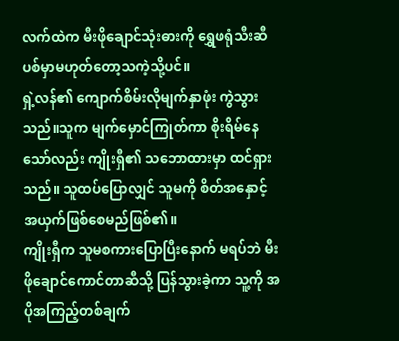လက်ထဲက မီးဖိုချောင်သုံးဓားကို ရွှေဖရုံသီးဆီပစ်မှာမဟုတ်တော့သကဲ့သို့ပင်။
ရှဲ့လန်၏ ကျောက်စိမ်းလိုမျက်နှာဖုံး ကွဲသွားသည်။သူက မျက်မှောင်ကြုတ်ကာ စိုးရိမ်နေသော်လည်း ကျိုးရှီ၏ သဘောထားမှာ ထင်ရှားသည်။ သူထပ်ပြောလျှင် သူမကို စိတ်အနှောင့်အယှက်ဖြစ်စေမည်ဖြစ်၏။
ကျိုးရှီက သူမစကားပြောပြီးနောက် မရပ်ဘဲ မီးဖိုချောင်ကောင်တာဆီသို့ ပြန်သွားခဲ့ကာ သူ့ကို အပိုအကြည့်တစ်ချက်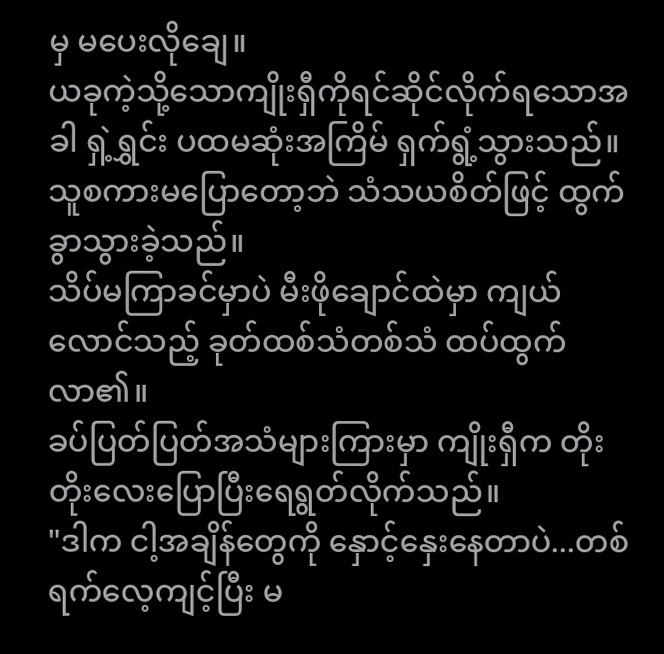မှ မပေးလိုချေ။
ယခုကဲ့သို့သောကျိုးရှီကိုရင်ဆိုင်လိုက်ရသောအခါ ရှဲ့ရွှင်း ပထမဆုံးအကြိမ် ရှက်ရွံ့သွားသည်။ သူစကားမပြောတော့ဘဲ သံသယစိတ်ဖြင့် ထွက်ခွာသွားခဲ့သည်။
သိပ်မကြာခင်မှာပဲ မီးဖိုချောင်ထဲမှာ ကျယ်လောင်သည့် ခုတ်ထစ်သံတစ်သံ ထပ်ထွက်လာ၏။
ခပ်ပြတ်ပြတ်အသံများကြားမှာ ကျိုးရှီက တိုးတိုးလေးပြောပြီးရေရွတ်လိုက်သည်။
"ဒါက ငါ့အချိန်တွေကို နှောင့်နှေးနေတာပဲ...တစ်ရက်လေ့ကျင့်ပြီး မ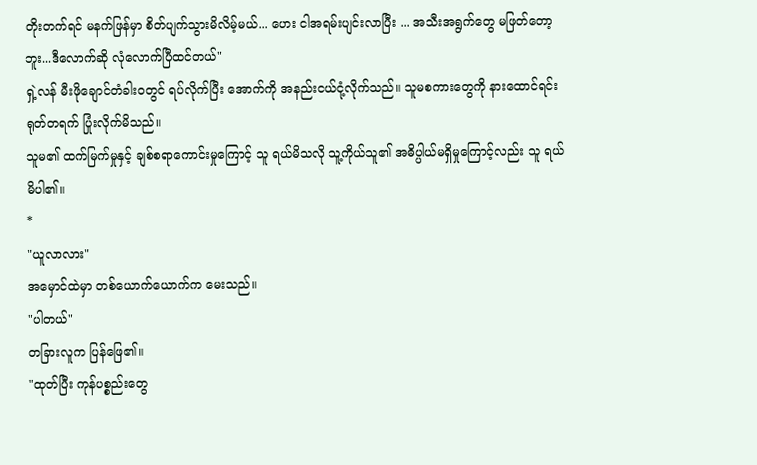တိုးတက်ရင် မနက်ဖြန်မှာ စိတ်ပျက်သွားမိလိမ့်မယ်... ဟေး ငါအရမ်းပျင်းလာပြီး ... အသီးအရွက်တွေ မဖြတ်တော့ဘူး...ဒီလောက်ဆို လုံလောက်ပြီထင်တယ်"
ရှဲ့လန် မီးဖိုချောင်တံခါးဝတွင် ရပ်လိုက်ပြီး အောက်ကို အနည်းငယ်ငုံ့လိုက်သည်။ သူမစကားတွေကို နားထောင်ရင်း ရုတ်တရက် ပြုံးလိုက်မိသည်။
သူမ၏ ထက်မြက်မှုနှင့် ချစ်စရာကောင်းမှုကြောင့် သူ ရယ်မိသလို သူ့ကိုယ်သူ၏ အဓိပ္ပါယ်မရှိမှုကြောင့်လည်း သူ ရယ်မိပါ၏။
*
"ယူလာလား"
အမှောင်ထဲမှာ တစ်ယောက်ယောက်က မေးသည်။
"ပါတယ်"
တခြားလူက ပြန်ဖြေ၏။
"ထုတ်ပြီး ကုန်ပစ္စည်းတွေ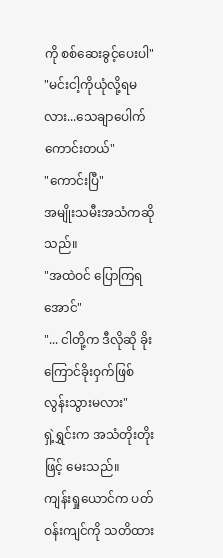ကို စစ်ဆေးခွင့်ပေးပါ"
"မင်းငါ့ကိုယုံလို့ရမလား...သေချာပေါက်ကောင်းတယ်"
"ကောင်းပြီ"
အမျိုးသမီးအသံကဆိုသည်။
"အထဲဝင် ပြောကြရအောင်"
"... ငါတို့က ဒီလိုဆို ခိုးကြောင်ခိုးဝှက်ဖြစ်လွန်းသွားမလား"
ရှဲ့ရွှင်းက အသံတိုးတိုးဖြင့် မေးသည်။
ကျန်းရှုယောင်က ပတ်ဝန်းကျင်ကို သတိထား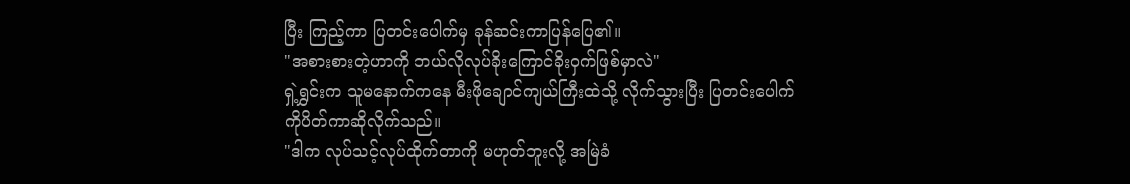ပြီး ကြည့်ကာ ပြတင်းပေါက်မှ ခုန်ဆင်းကာပြန်ပြေ၏။
"အစားစားတဲ့ဟာကို ဘယ်လိုလုပ်ခိုးကြောင်ခိုးဝှက်ဖြစ်မှာလဲ"
ရှဲ့ရွှင်းက သူမနောက်ကနေ မီးဖိုချောင်ကျယ်ကြီးထဲသို့ လိုက်သွားပြီး ပြတင်းပေါက်ကိုပိတ်ကာဆိုလိုက်သည်။
"ဒါက လုပ်သင့်လုပ်ထိုက်တာကို မဟုတ်ဘူးလို့ အမြဲခံ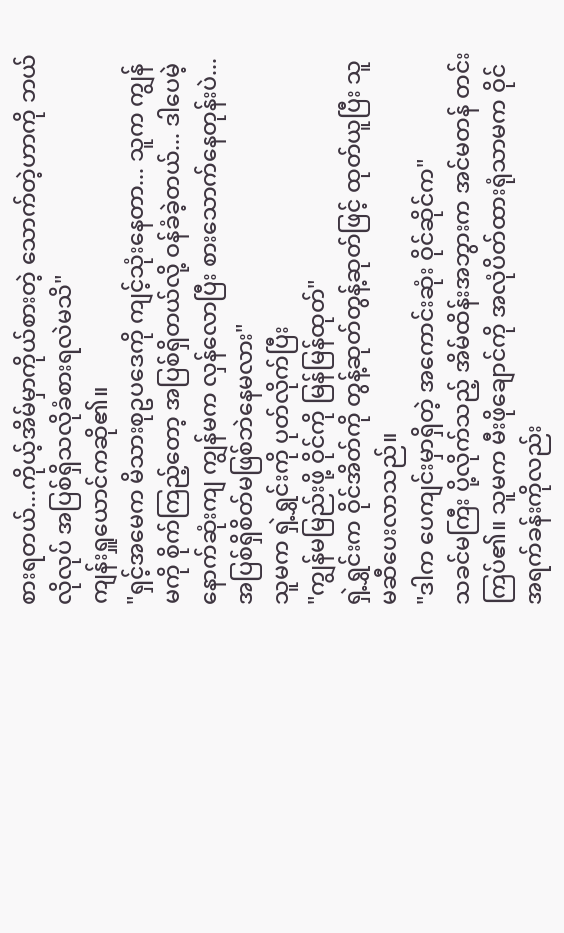စားရတယ်...ကိုယ့်အိမ်မှာကိုယ်စားတဲ့ သောက်တဲ့ဟာကို ဘယ်လိုလုပ် အပြစ်ရှိသလိုခံစားရလဲမသိ"
ကျန်းရှူယောင်ကဆို၏။
"ရှင့်အမေက မိသားစုဥပဒေကို ကျင့်သုံးနေတာ... သူက ကျွန်မကို စိုက်ကြည့်တော့ အပြစ်ရှိတယ်လို့ ဝန်ခံခဲ့တယ်... ဒါပေမဲ့ နောက်ဆုံးကျ ကျွန်မက လှန်လောပြီး စားသောက်နေတုန်းပဲ...အပြစ်ရှိစိတ်မဖြစ်ဘဲနေမလား"
သူမက ရှဲ့ရွှင်းကို ပုတ်လိုက်ပြီး
"ကျွန်မမြည်းဖို့ ဝိုင်ကို မြန်မြန်ထုတ်"
ရှဲ့ရွှင်းက ဝိုင်အိတ်ကို တွန့်ဆုတ်တွန့်ဆုတ်ဖြင့် ထုတ်ယူပြီး သူမဆီပေးလာသည်။
"ဒါက ပေကျင်းမှာရှိတဲ့ အကောင်းဆုံး ဝိုင်ဆိုင်က"
သခင်မကြီး ပို့လိုက်သည့် အိမ်ထိန်းအဘွားက အင်မတန် တင်းကြပ်၏။ သူမက မီးဖိုချောင်ကို အလုံပိတ်ထားရုံသာမက ဝိုင်အရက်ခန်းကိုလည်း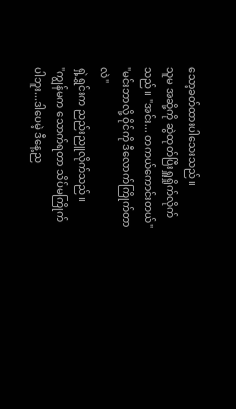သော့ခတ်ထားပါသေးသည်။
သူမ အဆို့ကို ဆွဲထုတ်ပြီးရှူရှိုက်လိုက်သည်။ "အင်း... တကယ်ကောင်းတယ်"
"မင်းဘာလို့ ဝိုင်ကို ဒီလောက်ကြိုက်တာလဲ"
ရှဲ့ရွှင်းက ညည်းညူလိုက်သည်။
"ကျွန်မက သောက်ရတာ သိပ်မကြိုက်ပါဘူး...ဒါပေမဲ့ ဒီနေ့ည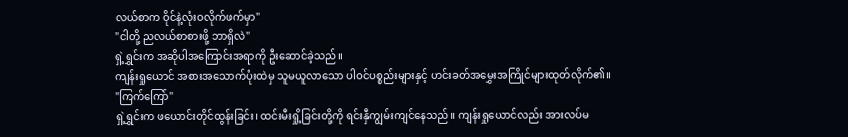လယ်စာက ဝိုင်နဲ့လုံးဝလိုက်ဖက်မှာ"
"ငါတို့ ညလယ်စာစားဖို့ ဘာရှိလဲ"
ရှဲ့ရွှင်းက အဆိုပါအကြောင်းအရာကို ဦးဆောင်ခဲ့သည်။
ကျန်းရှုယောင် အစားအသောက်ပုံးထဲမှ သူမယူလာသော ပါဝင်ပစ္စည်းများနှင့် ဟင်းခတ်အမွှေးအကြိုင်များထုတ်လိုက်၏။
"ကြက်ကြော်"
ရှဲ့ရွှင်းက ဖယောင်းတိုင်ထွန်းခြင်း၊ ထင်းမီးရှို့ခြင်းတို့ကို ရင်းနှီကျွမ်းကျင်နေသည်။ ကျန်းရှုယောင်လည်း အားလပ်မ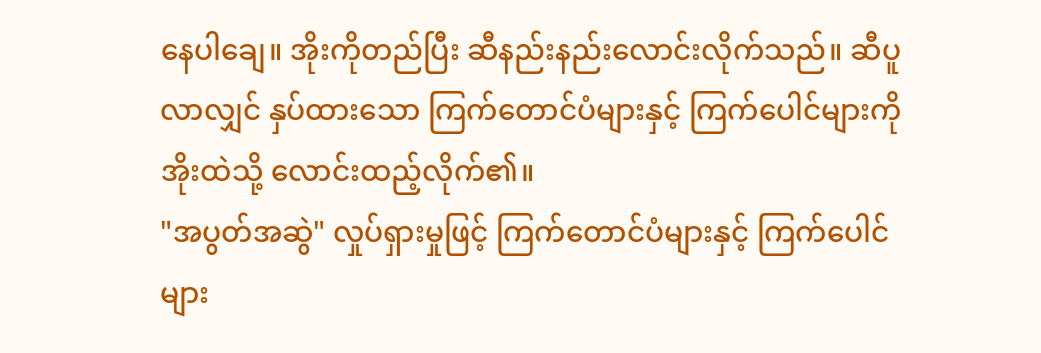နေပါချေ။ အိုးကိုတည်ပြီး ဆီနည်းနည်းလောင်းလိုက်သည်။ ဆီပူလာလျှင် နှပ်ထားသော ကြက်တောင်ပံများနှင့် ကြက်ပေါင်များကို အိုးထဲသို့ လောင်းထည့်လိုက်၏။
"အပွတ်အဆွဲ" လှုပ်ရှားမှုဖြင့် ကြက်တောင်ပံများနှင့် ကြက်ပေါင်များ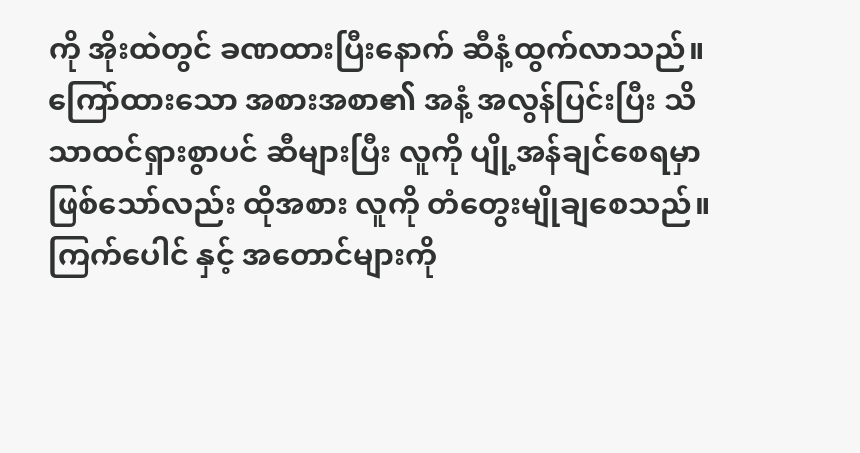ကို အိုးထဲတွင် ခဏထားပြီးနောက် ဆီနံ့ထွက်လာသည်။
ကြော်ထားသော အစားအစာ၏ အနံ့ အလွန်ပြင်းပြီး သိသာထင်ရှားစွာပင် ဆီများပြီး လူကို ပျို့အန်ချင်စေရမှာဖြစ်သော်လည်း ထိုအစား လူကို တံတွေးမျိုချစေသည်။
ကြက်ပေါင် နှင့် အတောင်များကို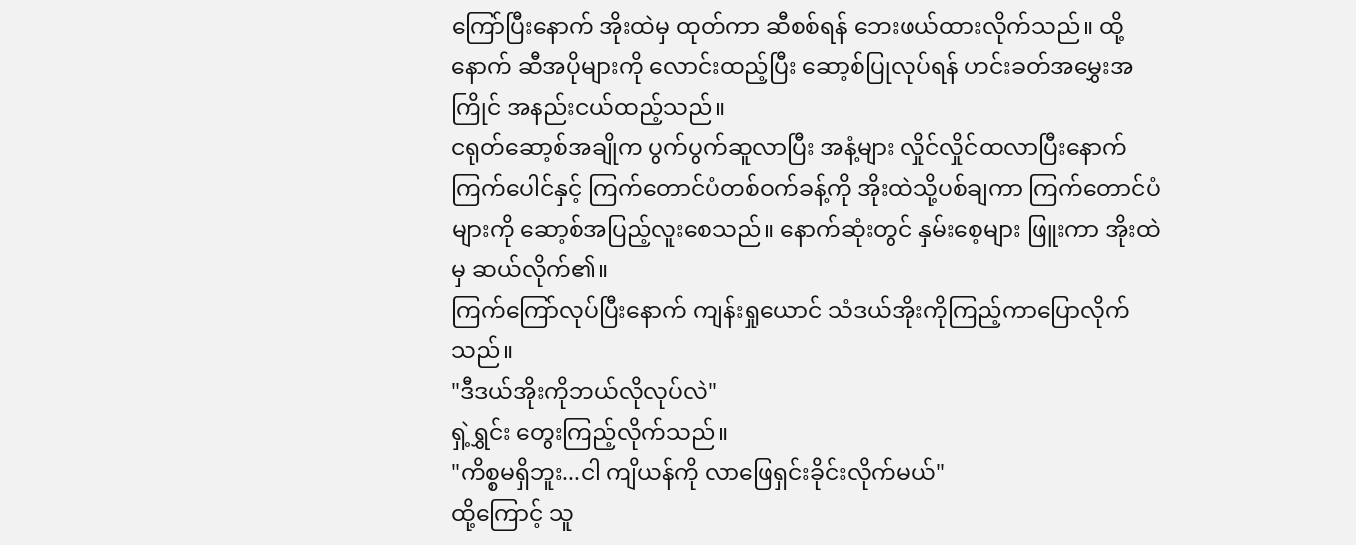ကြော်ပြီးနောက် အိုးထဲမှ ထုတ်ကာ ဆီစစ်ရန် ဘေးဖယ်ထားလိုက်သည်။ ထို့နောက် ဆီအပိုများကို လောင်းထည့်ပြီး ဆော့စ်ပြုလုပ်ရန် ဟင်းခတ်အမွှေးအကြိုင် အနည်းငယ်ထည့်သည်။
ငရုတ်ဆော့စ်အချိုက ပွက်ပွက်ဆူလာပြီး အနံ့များ လှိုင်လှိုင်ထလာပြီးနောက် ကြက်ပေါင်နှင့် ကြက်တောင်ပံတစ်ဝက်ခန့်ကို အိုးထဲသို့ပစ်ချကာ ကြက်တောင်ပံများကို ဆော့စ်အပြည့်လူးစေသည်။ နောက်ဆုံးတွင် နှမ်းစေ့များ ဖြူးကာ အိုးထဲမှ ဆယ်လိုက်၏။
ကြက်ကြော်လုပ်ပြီးနောက် ကျန်းရှုယောင် သံဒယ်အိုးကိုကြည့်ကာပြောလိုက်သည်။
"ဒီဒယ်အိုးကိုဘယ်လိုလုပ်လဲ"
ရှဲ့ရွှင်း တွေးကြည့်လိုက်သည်။
"ကိစ္စမရှိဘူး...ငါ ကျိယန်ကို လာဖြေရှင်းခိုင်းလိုက်မယ်"
ထို့ကြောင့် သူ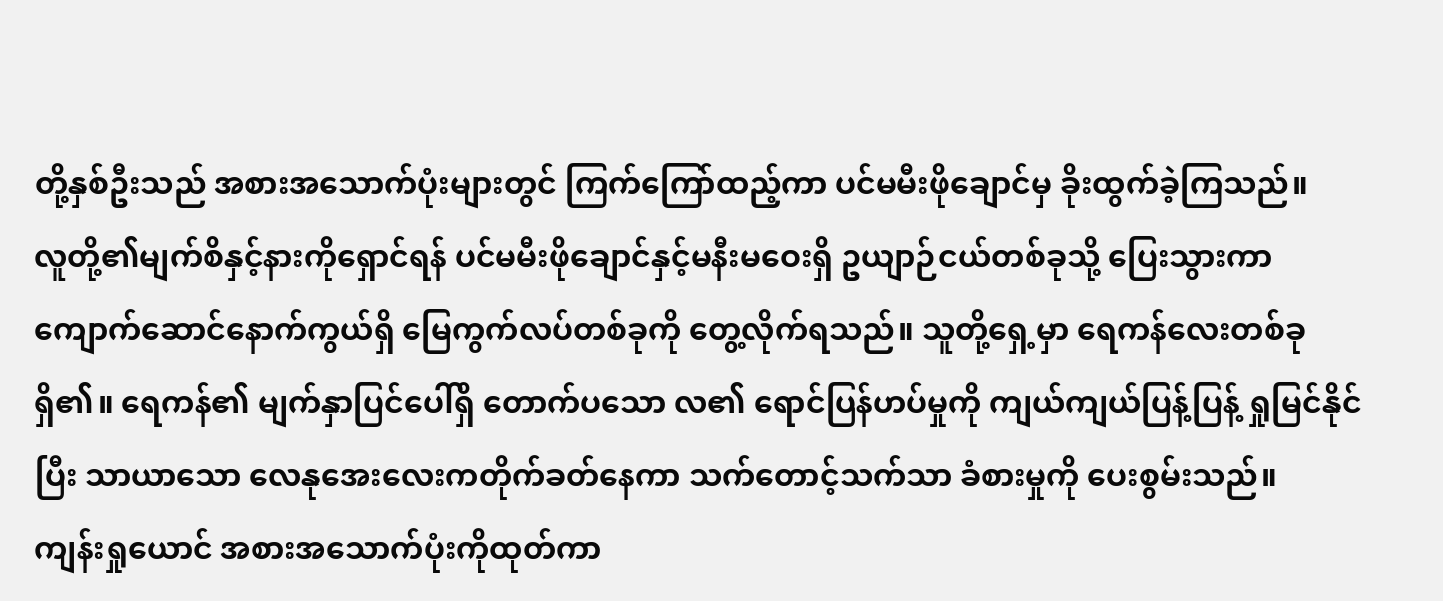တို့နှစ်ဦးသည် အစားအသောက်ပုံးများတွင် ကြက်ကြော်ထည့်ကာ ပင်မမီးဖိုချောင်မှ ခိုးထွက်ခဲ့ကြသည်။
လူတို့၏မျက်စိနှင့်နားကိုရှောင်ရန် ပင်မမီးဖိုချောင်နှင့်မနီးမဝေးရှိ ဥယျာဉ်ငယ်တစ်ခုသို့ ပြေးသွားကာ ကျောက်ဆောင်နောက်ကွယ်ရှိ မြေကွက်လပ်တစ်ခုကို တွေ့လိုက်ရသည်။ သူတို့ရှေ့မှာ ရေကန်လေးတစ်ခုရှိ၏။ ရေကန်၏ မျက်နှာပြင်ပေါ်ရှိ တောက်ပသော လ၏ ရောင်ပြန်ဟပ်မှုကို ကျယ်ကျယ်ပြန့်ပြန့် ရှုမြင်နိုင်ပြီး သာယာသော လေနုအေးလေးကတိုက်ခတ်နေကာ သက်တောင့်သက်သာ ခံစားမှုကို ပေးစွမ်းသည်။
ကျန်းရှုယောင် အစားအသောက်ပုံးကိုထုတ်ကာ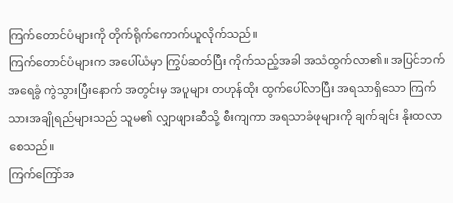ကြက်တောင်ပံများကို တိုက်ရိုက်ကောက်ယူလိုက်သည်။
ကြက်တောင်ပံများက အပေါ်ယံမှာ ကြွပ်ဆတ်ပြီး ကိုက်သည့်အခါ အသံထွက်လာ၏။ အပြင်ဘက် အရေခွံ ကွဲသွားပြီးနောက် အတွင်းမှ အပူများ တဟုန်ထိုး ထွက်ပေါ်လာပြီး အရသာရှိသော ကြက်သားအချိုရည်များသည် သူမ၏ လျှာဖျားဆီသို့ စီးကျကာ အရသာခံဖုများကို ချက်ချင်း နိုးထလာစေသည်။
ကြက်ကြော်အ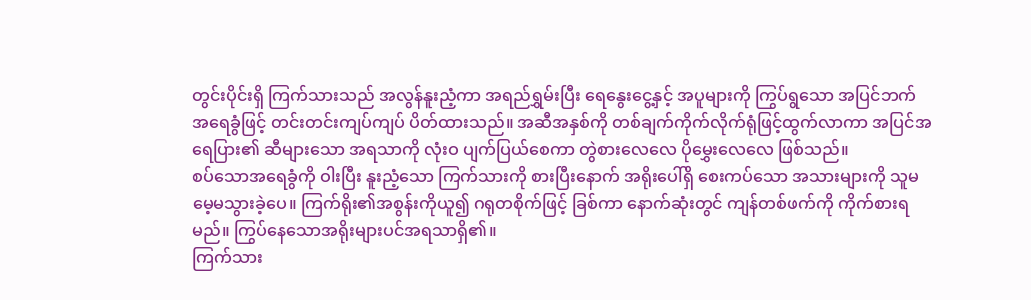တွင်းပိုင်းရှိ ကြက်သားသည် အလွန်နူးညံ့ကာ အရည်ရွှမ်းပြီး ရေနွေးငွေ့နှင့် အပူများကို ကြွပ်ရွသော အပြင်ဘက်အရေခွံဖြင့် တင်းတင်းကျပ်ကျပ် ပိတ်ထားသည်။ အဆီအနှစ်ကို တစ်ချက်ကိုက်လိုက်ရုံဖြင့်ထွက်လာကာ အပြင်အရေပြား၏ ဆီများသော အရသာကို လုံးဝ ပျက်ပြယ်စေကာ တွဲစားလေလေ ပိုမွှေးလေလေ ဖြစ်သည်။
စပ်သောအရေခွံကို ဝါးပြီး နူးညံ့သော ကြက်သားကို စားပြီးနောက် အရိုးပေါ်ရှိ စေးကပ်သော အသားများကို သူမ မေ့မသွားခဲ့ပေ။ ကြက်ရိုး၏အစွန်းကိုယူ၍ ဂရုတစိုက်ဖြင့် ခြစ်ကာ နောက်ဆုံးတွင် ကျန်တစ်ဖက်ကို ကိုက်စားရမည်။ ကြွပ်နေသောအရိုးများပင်အရသာရှိ၏။
ကြက်သား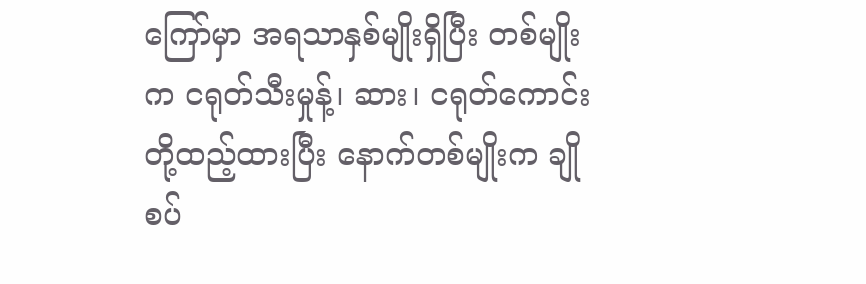ကြော်မှာ အရသာနှစ်မျိုးရှိပြီး တစ်မျိုးက ငရုတ်သီးမှုန့်၊ ဆား၊ ငရုတ်ကောင်းတို့ထည့်ထားပြီး နောက်တစ်မျိုးက ချိုစပ်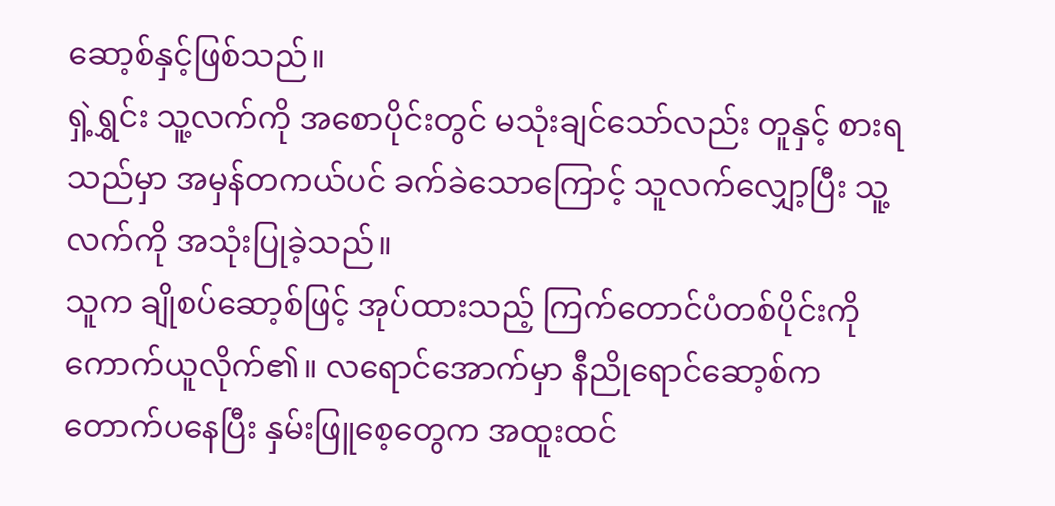ဆော့စ်နှင့်ဖြစ်သည်။
ရှဲ့ရွှင်း သူ့လက်ကို အစောပိုင်းတွင် မသုံးချင်သော်လည်း တူနှင့် စားရသည်မှာ အမှန်တကယ်ပင် ခက်ခဲသောကြောင့် သူလက်လျှော့ပြီး သူ့လက်ကို အသုံးပြုခဲ့သည်။
သူက ချိုစပ်ဆော့စ်ဖြင့် အုပ်ထားသည့် ကြက်တောင်ပံတစ်ပိုင်းကို ကောက်ယူလိုက်၏။ လရောင်အောက်မှာ နီညိုရောင်ဆော့စ်က တောက်ပနေပြီး နှမ်းဖြူစေ့တွေက အထူးထင်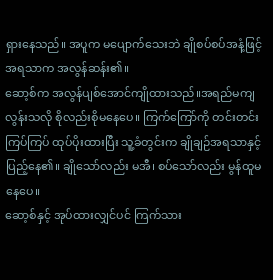ရှားနေသည်။ အပူက မပျောက်သေးဘဲ ချိုစပ်စပ်အနံ့ဖြင့် အရသာက အလွန်ဆန်း၏။
ဆော့စ်က အလွန်ပျစ်အောင်ကျိုထားသည်။အရည်မကျလွန်းသလို စိုလည်းစိုမနေပေ။ ကြက်ကြော်ကို တင်းတင်းကြပ်ကြပ် ထုပ်ပိုးထားပြီး သူ့ခံတွင်းက ချိုချဉ်အရသာနှင့်ပြည့်နေ၏။ ချိုသော်လည်း မအီ၊ စပ်သော်လည်း မွန်ထူမနေပေ။
ဆော့စ်နှင့် အုပ်ထားလျှင်ပင် ကြက်သား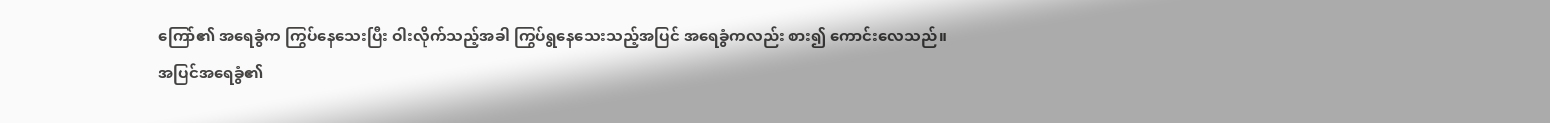ကြော်၏ အရေခွံက ကြွပ်နေသေးပြီး ဝါးလိုက်သည့်အခါ ကြွပ်ရွနေသေးသည့်အပြင် အရေခွံကလည်း စား၍ ကောင်းလေသည်။
အပြင်အရေခွံ၏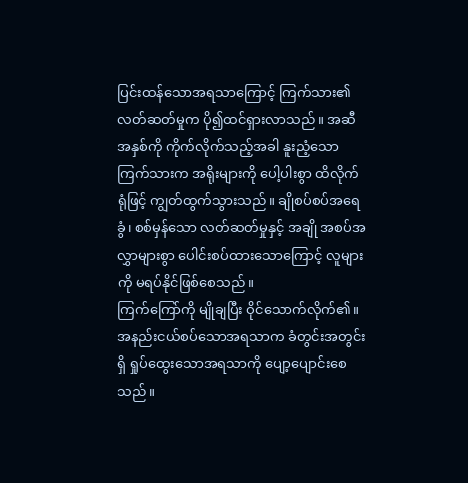ပြင်းထန်သောအရသာကြောင့် ကြက်သား၏လတ်ဆတ်မှုက ပို၍ထင်ရှားလာသည်။ အဆီအနှစ်ကို ကိုက်လိုက်သည့်အခါ နူးညံ့သော ကြက်သားက အရိုးများကို ပေါ့ပါးစွာ ထိလိုက်ရုံဖြင့် ကျွတ်ထွက်သွားသည်။ ချိုစပ်စပ်အရေခွံ၊ စစ်မှန်သော လတ်ဆတ်မှုနှင့် အချို အစပ်အလွှာများစွာ ပေါင်းစပ်ထားသောကြောင့် လူများကို မရပ်နိုင်ဖြစ်စေသည်။
ကြက်ကြော်ကို မျိုချပြီး ဝိုင်သောက်လိုက်၏။ အနည်းငယ်စပ်သောအရသာက ခံတွင်းအတွင်းရှိ ရှုပ်ထွေးသောအရသာကို ပျော့ပျောင်းစေသည်။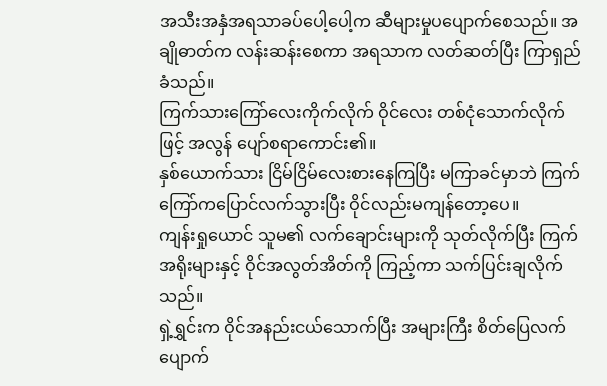အသီးအနှံအရသာခပ်ပေါ့ပေါ့က ဆီများမှုပပျောက်စေသည်။ အချိုဓာတ်က လန်းဆန်းစေကာ အရသာက လတ်ဆတ်ပြီး ကြာရှည်ခံသည်။
ကြက်သားကြော်လေးကိုက်လိုက် ဝိုင်လေး တစ်ငုံသောက်လိုက်ဖြင့် အလွန် ပျော်စရာကောင်း၏။
နှစ်ယောက်သား ငြိမ်ငြိမ်လေးစားနေကြပြီး မကြာခင်မှာဘဲ ကြက်ကြော်ကပြောင်လက်သွားပြီး ဝိုင်လည်းမကျန်တော့ပေ။
ကျန်းရှုယောင် သူမ၏ လက်ချောင်းများကို သုတ်လိုက်ပြီး ကြက်အရိုးများနှင့် ဝိုင်အလွတ်အိတ်ကို ကြည့်ကာ သက်ပြင်းချလိုက်သည်။
ရှဲ့ရွှင်းက ဝိုင်အနည်းငယ်သောက်ပြီး အများကြီး စိတ်ပြေလက်ပျောက်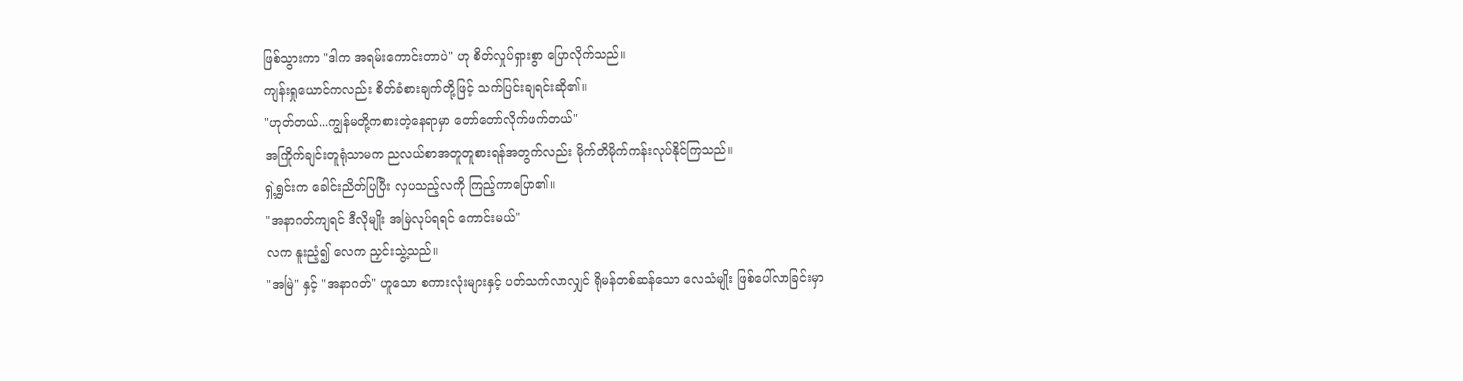ဖြစ်သွားကာ "ဒါက အရမ်းကောင်းတာပဲ" ဟု စိတ်လှုပ်ရှားစွာ ပြောလိုက်သည်။
ကျန်းရှုယောင်ကလည်း စိတ်ခံစားချက်တို့ဖြင့် သက်ပြင်းချရင်းဆို၏။
"ဟုတ်တယ်...ကျွန်မတို့ကစားတဲ့နေရာမှာ တော်တော်လိုက်ဖက်တယ်"
အကြိုက်ချင်းတူရုံသာမက ညလယ်စာအတူတူစားရန်အတွက်လည်း မိုက်တိမိုက်ကန်းလုပ်နိုင်ကြသည်။
ရှဲ့ရွှင်းက ခေါင်းညိတ်ပြပြီး လှပသည့်လကို ကြည့်ကာပြော၏။
"အနာဂတ်ကျရင် ဒီလိုမျိုး အမြဲလုပ်ရရင် ကောင်းမယ်"
လက နူးညံ့၍ လေက ညှင်းသွဲ့သည်။
"အမြဲ" နှင့် "အနာဂတ်" ဟူသော စကားလုံးများနှင့် ပတ်သက်လာလျှင် ရိုမန်တစ်ဆန်သော လေသံမျိုး ဖြစ်ပေါ်လာခြင်းမှာ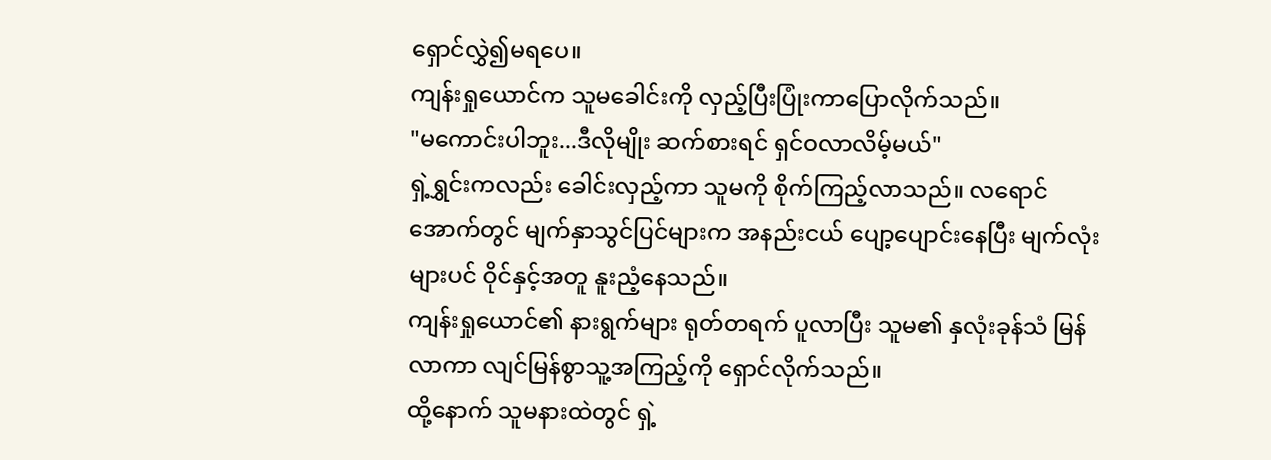ရှောင်လွှဲ၍မရပေ။
ကျန်းရှုယောင်က သူမခေါင်းကို လှည့်ပြီးပြုံးကာပြောလိုက်သည်။
"မကောင်းပါဘူး...ဒီလိုမျိုး ဆက်စားရင် ရှင်ဝလာလိမ့်မယ်"
ရှဲ့ရွှင်းကလည်း ခေါင်းလှည့်ကာ သူမကို စိုက်ကြည့်လာသည်။ လရောင်အောက်တွင် မျက်နှာသွင်ပြင်များက အနည်းငယ် ပျော့ပျောင်းနေပြီး မျက်လုံးများပင် ဝိုင်နှင့်အတူ နူးညံ့နေသည်။
ကျန်းရှုယောင်၏ နားရွက်များ ရုတ်တရက် ပူလာပြီး သူမ၏ နှလုံးခုန်သံ မြန်လာကာ လျင်မြန်စွာသူ့အကြည့်ကို ရှောင်လိုက်သည်။
ထို့နောက် သူမနားထဲတွင် ရှဲ့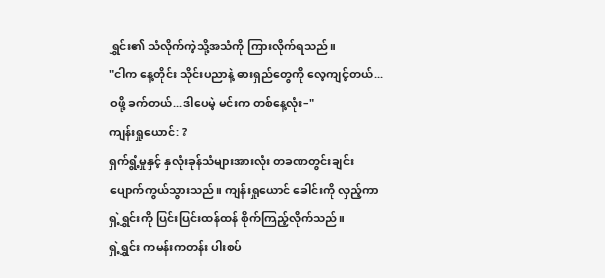ရွှင်း၏ သံလိုက်ကဲ့သို့အသံကို ကြားလိုက်ရသည်။
"ငါက နေ့တိုင်း သိုင်းပညာနဲ့ ဓားရှည်တွေကို လေ့ကျင့်တယ်...ဝဖို့ ခက်တယ်...ဒါပေမဲ့ မင်းက တစ်နေ့လုံး–"
ကျန်းရှုယောင်: ?
ရှက်ရွံ့မှုနှင့် နှလုံးခုန်သံများအားလုံး တခဏတွင်းချင်း ပျောက်ကွယ်သွားသည်။ ကျန်းရှုယောင် ခေါင်းကို လှည့်ကာ ရှဲ့ရွှင်းကို ပြင်းပြင်းထန်ထန် စိုက်ကြည့်လိုက်သည်။
ရှဲ့ရွှင်း ကမန်းကတန်း ပါးစပ်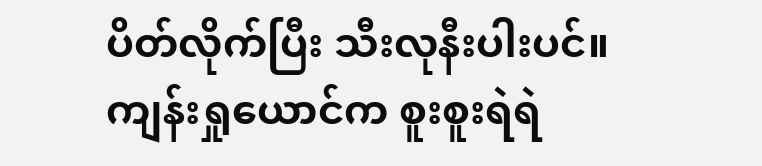ပိတ်လိုက်ပြီး သီးလုနီးပါးပင်။
ကျန်းရှုယောင်က စူးစူးရဲရဲ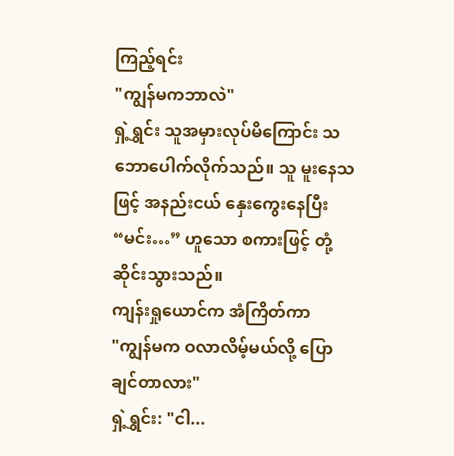ကြည့်ရင်း
"ကျွန်မကဘာလဲ"
ရှဲ့ရွှင်း သူအမှားလုပ်မိကြောင်း သဘောပေါက်လိုက်သည်။ သူ မူးနေသဖြင့် အနည်းငယ် နှေးကွေးနေပြီး “မင်း…” ဟူသော စကားဖြင့် တုံ့ဆိုင်းသွားသည်။
ကျန်းရှုယောင်က အံကြိတ်ကာ
"ကျွန်မက ဝလာလိမ့်မယ်လို့ ပြောချင်တာလား"
ရှဲ့ရွှင်း: "ငါ...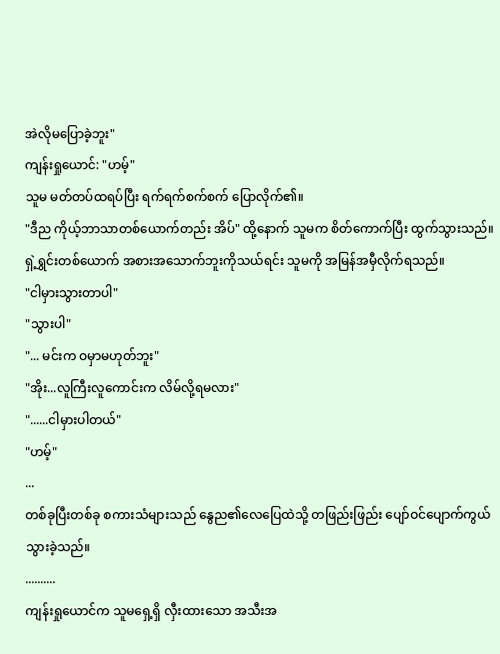အဲလိုမပြောခဲ့ဘူး"
ကျန်းရှုယောင်: "ဟမ့်"
သူမ မတ်တပ်ထရပ်ပြီး ရက်ရက်စက်စက် ပြောလိုက်၏။
"ဒီည ကိုယ့်ဘာသာတစ်ယောက်တည်း အိပ်" ထို့နောက် သူမက စိတ်ကောက်ပြီး ထွက်သွားသည်။
ရှဲ့ရွှင်းတစ်ယောက် အစားအသောက်ဘူးကိုသယ်ရင်း သူမကို အမြန်အမှီလိုက်ရသည်။
"ငါမှားသွားတာပါ"
"သွားပါ"
"... မင်းက ဝမှာမဟုတ်ဘူး"
"အိုး...လူကြီးလူကောင်းက လိမ်လို့ရမလား"
"......ငါမှားပါတယ်"
"ဟမ့်"
...
တစ်ခုပြီးတစ်ခု စကားသံများသည် နွေည၏လေပြေထဲသို့ တဖြည်းဖြည်း ပျော်ဝင်ပျောက်ကွယ်သွားခဲ့သည်။
..........
ကျန်းရှုယောင်က သူမရှေ့ရှိ လှီးထားသော အသီးအ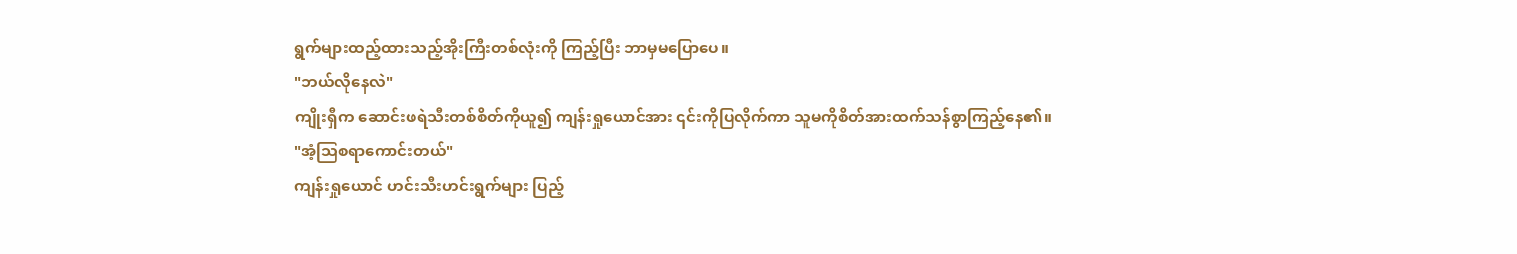ရွက်များထည့်ထားသည့်အိုးကြီးတစ်လုံးကို ကြည့်ပြီး ဘာမှမပြောပေ။
"ဘယ်လိုနေလဲ"
ကျိုးရှီက ဆောင်းဖရဲသီးတစ်စိတ်ကိုယူ၍ ကျန်းရှုယောင်အား ၎င်းကိုပြလိုက်ကာ သူမကိုစိတ်အားထက်သန်စွာကြည့်နေ၏။
"အံ့သြစရာကောင်းတယ်"
ကျန်းရှုယောင် ဟင်းသီးဟင်းရွက်များ ပြည့်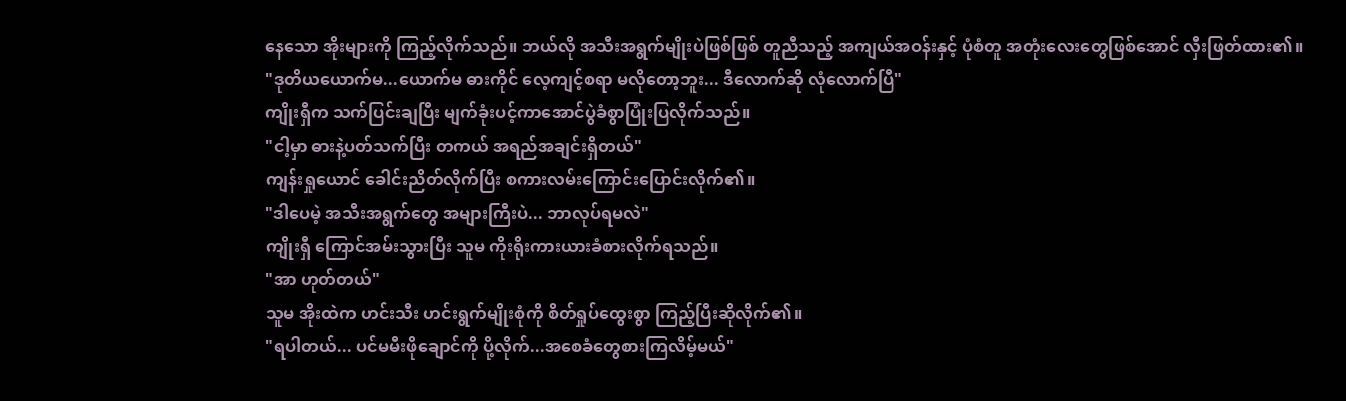နေသော အိုးများကို ကြည့်လိုက်သည်။ ဘယ်လို အသီးအရွက်မျိုးပဲဖြစ်ဖြစ် တူညီသည့် အကျယ်အဝန်းနှင့် ပုံစံတူ အတုံးလေးတွေဖြစ်အောင် လှီးဖြတ်ထား၏။
"ဒုတိယယောက်မ...ယောက်မ ဓားကိုင် လေ့ကျင့်စရာ မလိုတော့ဘူး... ဒီလောက်ဆို လုံလောက်ပြီ"
ကျိုးရှီက သက်ပြင်းချပြီး မျက်ခုံးပင့်ကာအောင်ပွဲခံစွာပြုံးပြလိုက်သည်။
"ငါ့မှာ ဓားနဲ့ပတ်သက်ပြီး တကယ် အရည်အချင်းရှိတယ်"
ကျန်းရှုယောင် ခေါင်းညိတ်လိုက်ပြီး စကားလမ်းကြောင်းပြောင်းလိုက်၏။
"ဒါပေမဲ့ အသီးအရွက်တွေ အများကြီးပဲ... ဘာလုပ်ရမလဲ"
ကျိုးရှီ ကြောင်အမ်းသွားပြီး သူမ ကိုးရိုးကားယားခံစားလိုက်ရသည်။
"အာ ဟုတ်တယ်"
သူမ အိုးထဲက ဟင်းသီး ဟင်းရွက်မျိုးစုံကို စိတ်ရှုပ်ထွေးစွာ ကြည့်ပြီးဆိုလိုက်၏။
"ရပါတယ်... ပင်မမီးဖိုချောင်ကို ပို့လိုက်...အစေခံတွေစားကြလိမ့်မယ်"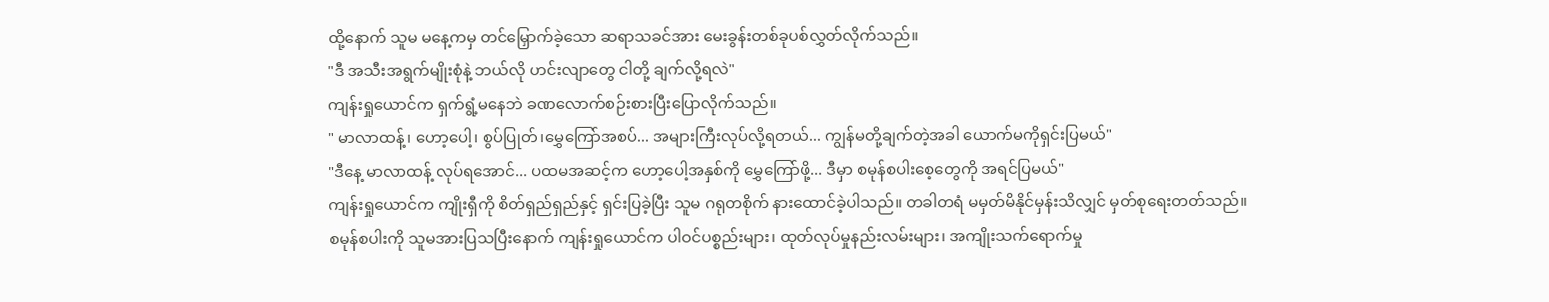ထို့နောက် သူမ မနေ့ကမှ တင်မြှောက်ခဲ့သော ဆရာသခင်အား မေးခွန်းတစ်ခုပစ်လွှတ်လိုက်သည်။
"ဒီ အသီးအရွက်မျိုးစုံနဲ့ ဘယ်လို ဟင်းလျာတွေ ငါတို့ ချက်လို့ရလဲ"
ကျန်းရှုယောင်က ရှက်ရွံ့မနေဘဲ ခဏလောက်စဉ်းစားပြီးပြောလိုက်သည်။
" မာလာထန့်၊ ဟော့ပေါ့၊ စွပ်ပြုတ်၊မွှေကြော်အစပ်... အများကြီးလုပ်လို့ရတယ်... ကျွန်မတို့ချက်တဲ့အခါ ယောက်မကိုရှင်းပြမယ်"
"ဒီနေ့ မာလာထန့် လုပ်ရအောင်... ပထမအဆင့်က ဟော့ပေါ့အနှစ်ကို မွှေကြော်ဖို့... ဒီမှာ စမုန်စပါးစေ့တွေကို အရင်ပြမယ်"
ကျန်းရှုယောင်က ကျိုးရှီကို စိတ်ရှည်ရှည်နှင့် ရှင်းပြခဲ့ပြီး သူမ ဂရုတစိုက် နားထောင်ခဲ့ပါသည်။ တခါတရံ မမှတ်မိနိုင်မှန်းသိလျှင် မှတ်စုရေးတတ်သည်။
စမုန်စပါးကို သူမအားပြသပြီးနောက် ကျန်းရှုယောင်က ပါဝင်ပစ္စည်းများ၊ ထုတ်လုပ်မှုနည်းလမ်းများ၊ အကျိုးသက်ရောက်မှု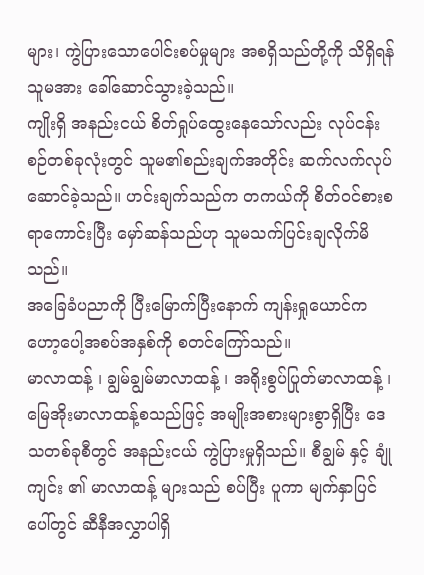များ၊ ကွဲပြားသောပေါင်းစပ်မှုများ အစရှိသည်တို့ကို သိရှိရန် သူမအား ခေါ်ဆောင်သွားခဲ့သည်။
ကျိုးရှိ အနည်းငယ် စိတ်ရှုပ်ထွေးနေသော်လည်း လုပ်ငန်းစဉ်တစ်ခုလုံးတွင် သူမ၏စည်းချက်အတိုင်း ဆက်လက်လုပ်ဆောင်ခဲ့သည်။ ဟင်းချက်သည်က တကယ်ကို စိတ်ဝင်စားစရာကောင်းပြီး မှော်ဆန်သည်ဟု သူမသက်ပြင်းချလိုက်မိသည်။
အခြေခံပညာကို ပြီးမြောက်ပြီးနောက် ကျန်းရှုယောင်က ဟော့ပေါ့အစပ်အနှစ်ကို စတင်ကြော်သည်။
မာလာထန့် ၊ ချွမ်ချွမ်မာလာထန့် ၊ အရိုးစွပ်ပြုတ်မာလာထန့် ၊ မြေအိုးမာလာထန့်စသည်ဖြင့် အမျိုးအစားများစွာရှိပြီး ဒေသတစ်ခုစီတွင် အနည်းငယ် ကွဲပြားမှုရှိသည်။ စီချွမ် နှင့် ချုံကျင်း ၏ မာလာထန့် များသည် စပ်ပြီး ပူကာ မျက်နှာပြင်ပေါ်တွင် ဆီနီအလွှာပါရှိ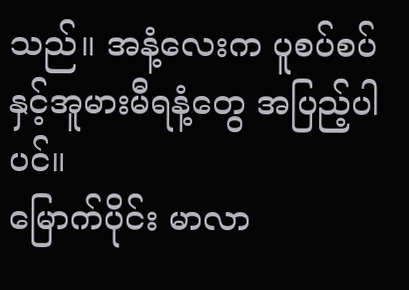သည်။ အနံ့လေးက ပူစပ်စပ်နှင့်အူမားမီရနံ့တွေ အပြည့်ပါပင်။
မြောက်ပိုင်း မာလာ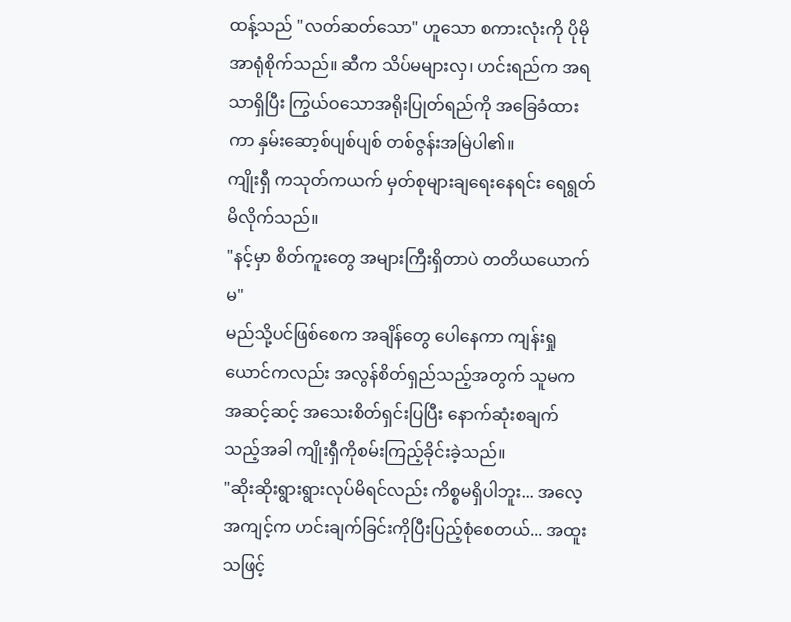ထန့်သည် "လတ်ဆတ်သော" ဟူသော စကားလုံးကို ပိုမိုအာရုံစိုက်သည်။ ဆီက သိပ်မများလှ၊ ဟင်းရည်က အရသာရှိပြီး ကြွယ်ဝသောအရိုးပြုတ်ရည်ကို အခြေခံထားကာ နှမ်းဆော့စ်ပျစ်ပျစ် တစ်ဇွန်းအမြဲပါ၏။
ကျိုးရှီ ကသုတ်ကယက် မှတ်စုများချရေးနေရင်း ရေရွတ်မိလိုက်သည်။
"နင့်မှာ စိတ်ကူးတွေ အများကြီးရှိတာပဲ တတိယယောက်မ"
မည်သို့ပင်ဖြစ်စေက အချိန်တွေ ပေါနေကာ ကျန်းရှုယောင်ကလည်း အလွန်စိတ်ရှည်သည့်အတွက် သူမက အဆင့်ဆင့် အသေးစိတ်ရှင်းပြပြီး နောက်ဆုံးစချက်သည့်အခါ ကျိုးရှီကိုစမ်းကြည့်ခိုင်းခဲ့သည်။
"ဆိုးဆိုးရွားရွားလုပ်မိရင်လည်း ကိစ္စမရှိပါဘူး... အလေ့အကျင့်က ဟင်းချက်ခြင်းကိုပြီးပြည့်စုံစေတယ်... အထူးသဖြင့်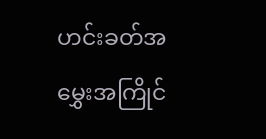ဟင်းခတ်အမွှေးအကြိုင်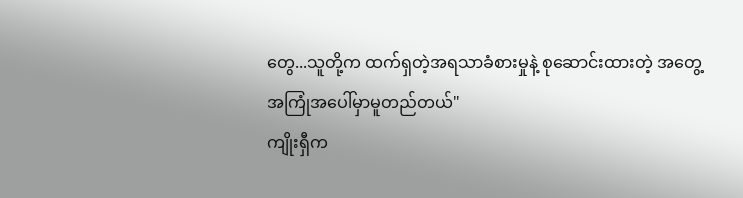တွေ...သူတို့က ထက်ရှတဲ့အရသာခံစားမှုနဲ့ စုဆောင်းထားတဲ့ အတွေ့အကြုံအပေါ်မှာမူတည်တယ်"
ကျိုးရှီက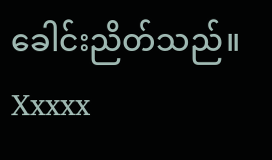ခေါင်းညိတ်သည်။
Xxxxx